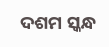ଦଶମ ସ୍କନ୍ଧ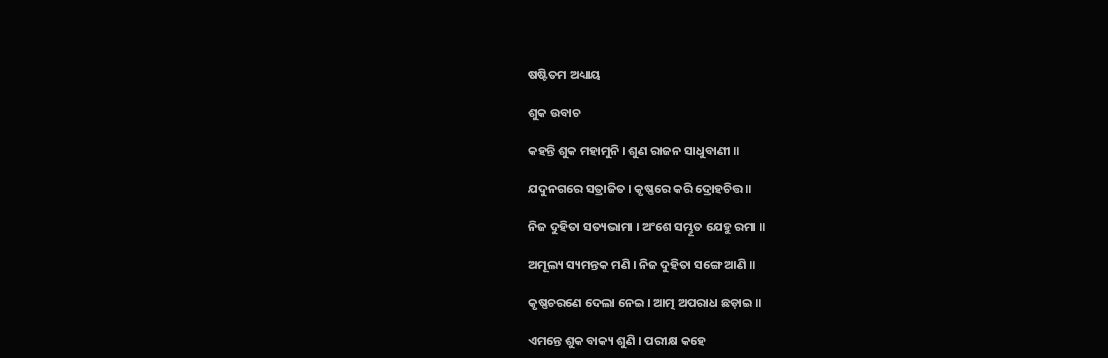ଷଷ୍ଟିତମ ଅଧ୍ୟାୟ

ଶୁକ ଉବାଚ

କହନ୍ତି ଶୁକ ମହାମୁନି । ଶୁଣ ରାଜନ ସାଧୁବାଣୀ ॥

ଯଦୁନଗରେ ସତ୍ରାଜିତ । କୃଷ୍ଣରେ କରି ଦ୍ରୋହଚିତ୍ତ ॥

ନିଜ ଦୁହିତା ସତ୍ୟଭାମା । ଅଂଶେ ସମ୍ଭୂତ ଯେହୁ ରମା ॥

ଅମୂଲ୍ୟ ସ୍ୟମନ୍ତକ ମଣି । ନିଜ ଦୁହିତା ସଙ୍ଗେ ଆଣି ॥

କୃଷ୍ଣଚରଣେ ଦେଲା ନେଇ । ଆତ୍ମ ଅପରାଧ ଛଡ଼ାଇ ॥

ଏମନ୍ତେ ଶୁକ ବାକ୍ୟ ଶୁଣି । ପରୀକ୍ଷ କହେ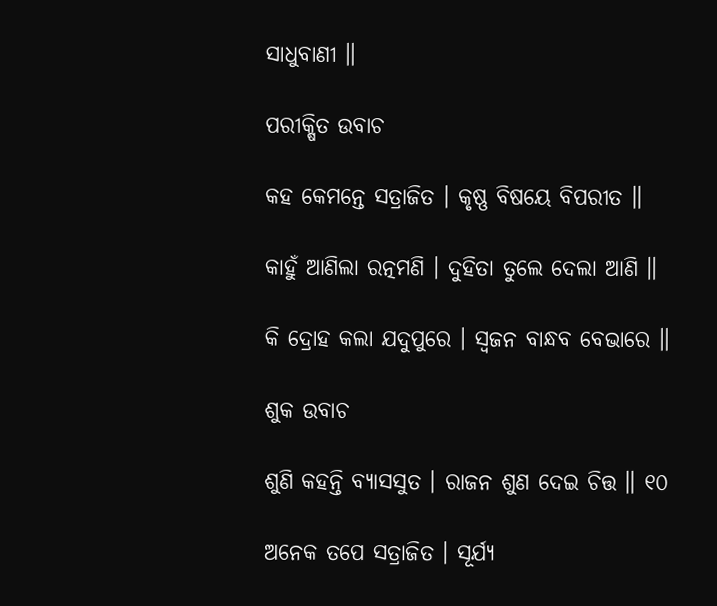ସାଧୁବାଣୀ ॥

ପରୀକ୍ଷିତ ଉବାଚ

କହ କେମନ୍ତେ ସତ୍ରାଜିତ । କୃଷ୍ଣ ବିଷୟେ ବିପରୀତ ॥

କାହୁଁ ଆଣିଲା ରତ୍ନମଣି । ଦୁହିତା ତୁଲେ ଦେଲା ଆଣି ॥

କି ଦ୍ରୋହ କଲା ଯଦୁପୁରେ । ସ୍ୱଜନ ବାନ୍ଧବ ବେଭାରେ ॥

ଶୁକ ଉବାଚ

ଶୁଣି କହନ୍ତି ବ୍ୟାସସୁତ । ରାଜନ ଶୁଣ ଦେଇ ଚିତ୍ତ ॥ ୧୦

ଅନେକ ତପେ ସତ୍ରାଜିତ । ସୂର୍ଯ୍ୟ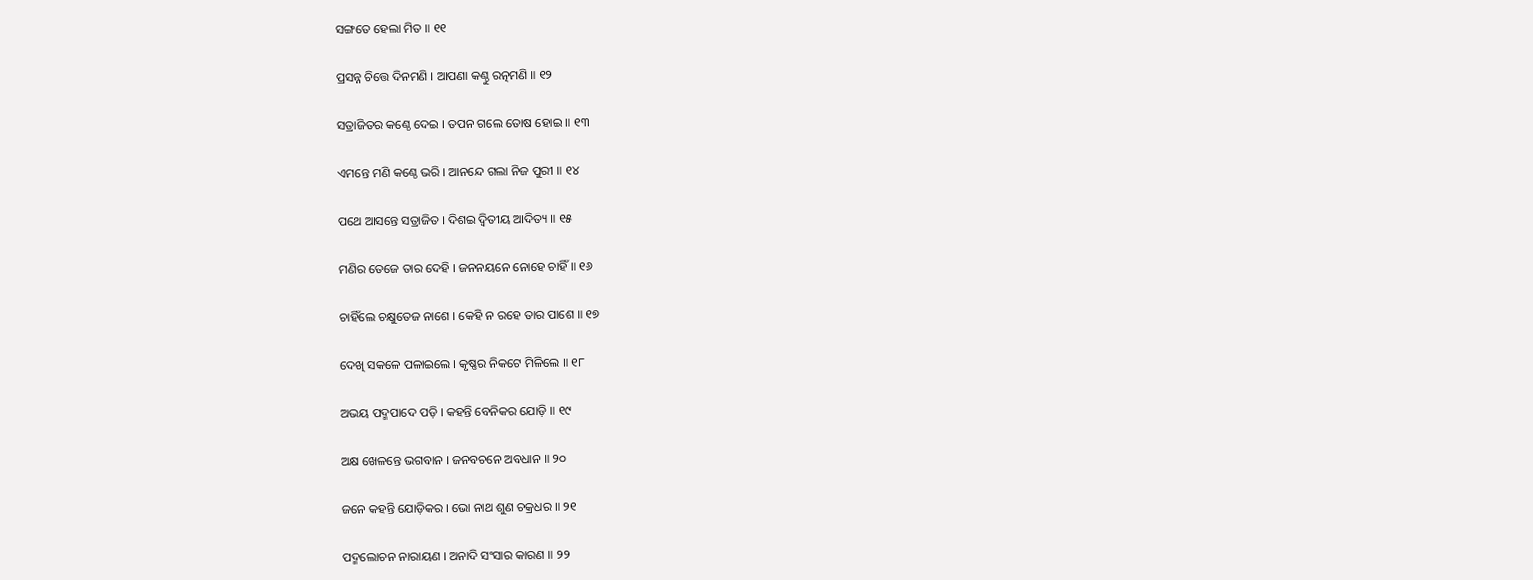ସଙ୍ଗତେ ହେଲା ମିତ ॥ ୧୧

ପ୍ରସନ୍ନ ଚିତ୍ତେ ଦିନମଣି । ଆପଣା କଣ୍ଠୁ ରତ୍ନମଣି ॥ ୧୨

ସତ୍ରାଜିତର କଣ୍ଠେ ଦେଇ । ତପନ ଗଲେ ତୋଷ ହୋଇ ॥ ୧୩

ଏମନ୍ତେ ମଣି କଣ୍ଠେ ଭରି । ଆନନ୍ଦେ ଗଲା ନିଜ ପୁରୀ ॥ ୧୪

ପଥେ ଆସନ୍ତେ ସତ୍ରାଜିତ । ଦିଶଇ ଦ୍ୱିତୀୟ ଆଦିତ୍ୟ ॥ ୧୫

ମଣିର ତେଜେ ତାର ଦେହି । ଜନନୟନେ ନୋହେ ଚାହିଁ ॥ ୧୬

ଚାହିଁଲେ ଚକ୍ଷୁତେଜ ନାଶେ । କେହି ନ ରହେ ତାର ପାଶେ ॥ ୧୭

ଦେଖି ସକଳେ ପଳାଇଲେ । କୃଷ୍ଣର ନିକଟେ ମିଳିଲେ ॥ ୧୮

ଅଭୟ ପଦ୍ମପାଦେ ପଡ଼ି । କହନ୍ତି ବେନିକର ଯୋଡ଼ି ॥ ୧୯

ଅକ୍ଷ ଖେଳନ୍ତେ ଭଗବାନ । ଜନବଚନେ ଅବଧାନ ॥ ୨୦

ଜନେ କହନ୍ତି ଯୋଡ଼ିକର । ଭୋ ନାଥ ଶୁଣ ଚକ୍ରଧର ॥ ୨୧

ପଦ୍ମଲୋଚନ ନାରାୟଣ । ଅନାଦି ସଂସାର କାରଣ ॥ ୨୨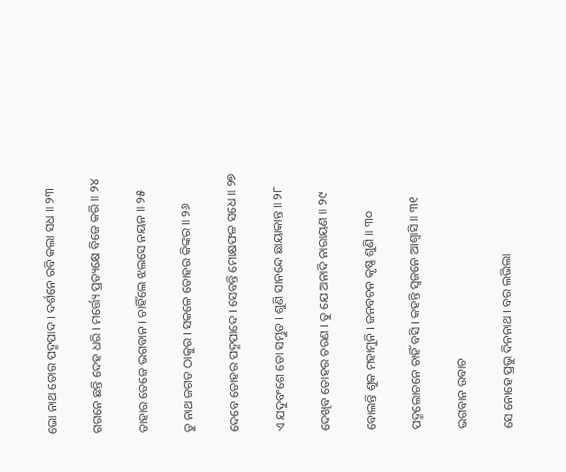ଭୋ ନାଥ ତୋର ପଦ୍ମପାଦ । ଦର୍ଶନେ ରବି କଲା ସଧ ॥ ୨୩

ଗଗନେ ଛନ୍ତି ଦେହ ଧରି । ମର୍ତ୍ତ୍ୟେ ପ୍ରତ୍ୟକ୍ଷେ ବିଜେ କରି ॥ ୨୪

ତାହାର ତେଜେ ଭଗବାନ । ଚାହିଁଲେ ଝଲସେ ନୟନ ॥ ୨୫

ତୁ ନାଥ ଜଗତ ଠାକୁର । ସକଳେ ତୋହର କିଙ୍କର ॥ ୨୬

ଦେବେ ତୋହର ପଦ୍ମପାଦେ । ସେବନ୍ତି ମୋକ୍ଷଫଳ ସଧେ ॥ ୨୭

ଏ ଯଦୁବଂଶେ ତୋ ସମ୍ଭୁତ । ଶୁଣି ସାନନ୍ଦେ ଛାୟାକାନ୍ତ ॥ ୨୮

ଦେଖିବ ତୋହର ଚରଣ । ତୁ ଯେ ଅନାଦି ନାରାୟଣ ॥ ୨୯

ବୋଲନ୍ତି ଶୁକ ମହାମୁନି । ଜନବଚନ କୃଷ୍ଣ ଶୁଣି ॥ ୩୦

ପଦ୍ମଲୋଚନେ ଚାହିଁ ବସି । କହନ୍ତି ସ୍ୱଜନେ ଆଶ୍ୱାସି ॥ ୩୧

ଭଗବାନ ଉବାଚ

ସେ ନୋହେ ପ୍ରଭୁ ଦିନନାଥ । ବର ଲଭିଲା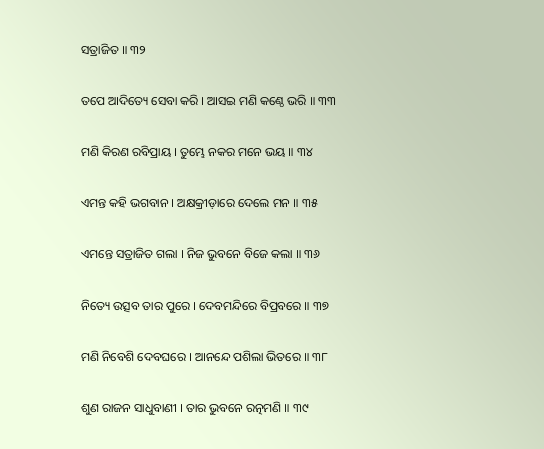ସତ୍ରାଜିତ ॥ ୩୨

ତପେ ଆଦିତ୍ୟେ ସେବା କରି । ଆସଇ ମଣି କଣ୍ଠେ ଭରି ॥ ୩୩

ମଣି କିରଣ ରବିପ୍ରାୟ । ତୁମ୍ଭେ ନକର ମନେ ଭୟ ॥ ୩୪

ଏମନ୍ତ କହି ଭଗବାନ । ଅକ୍ଷକ୍ରୀଡ଼ାରେ ଦେଲେ ମନ ॥ ୩୫

ଏମନ୍ତେ ସତ୍ରାଜିତ ଗଲା । ନିଜ ଭୁବନେ ବିଜେ କଲା ॥ ୩୬

ନିତ୍ୟେ ଉତ୍ସବ ତାର ପୁରେ । ଦେବମନ୍ଦିରେ ବିପ୍ରବରେ ॥ ୩୭

ମଣି ନିବେଶି ଦେବଘରେ । ଆନନ୍ଦେ ପଶିଲା ଭିତରେ ॥ ୩୮

ଶୁଣ ରାଜନ ସାଧୁବାଣୀ । ତାର ଭୁବନେ ରତ୍ନମଣି ॥ ୩୯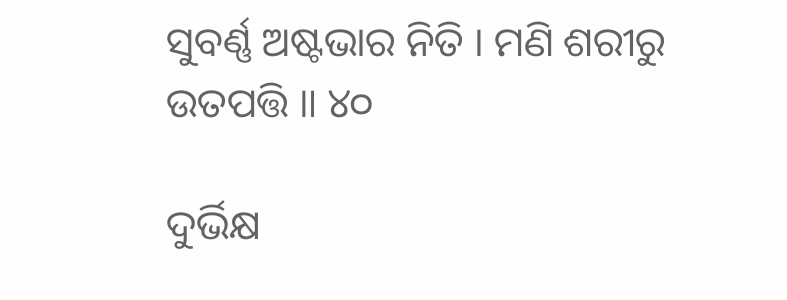ସୁବର୍ଣ୍ଣ ଅଷ୍ଟଭାର ନିତି । ମଣି ଶରୀରୁ ଉତପତ୍ତି ॥ ୪୦

ଦୁର୍ଭିକ୍ଷ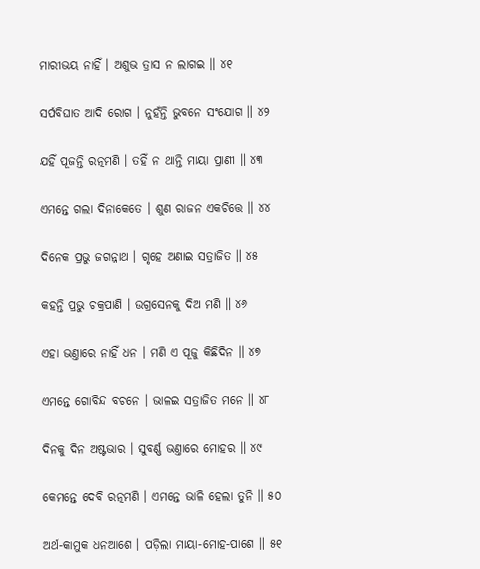ମାରୀଭୟ ନାହିଁ । ଅଶୁଭ ତ୍ରାସ ନ ଲାଗଇ ॥ ୪୧

ସର୍ପବିଘାତ ଆଦି ରୋଗ । ନୁହଁନ୍ତି ଭୁବନେ ସଂଯୋଗ ॥ ୪୨

ଯହିଁ ପୂଜନ୍ତି ରତ୍ନମଣି । ତହିଁ ନ ଥାନ୍ତି ମାୟା ପ୍ରାଣୀ ॥ ୪୩

ଏମନ୍ତେ ଗଲା ଦିନାକେତେ । ଶୁଣ ରାଜନ ଏକଚିତ୍ତେ ॥ ୪୪

ଦିନେକ ପ୍ରଭୁ ଜଗନ୍ନାଥ । ଗୃହେ ଅଣାଇ ସତ୍ରାଜିତ ॥ ୪୫

କହନ୍ତି ପ୍ରଭୁ ଚକ୍ରପାଣି । ଉଗ୍ରସେନକୁ ଦିଅ ମଣି ॥ ୪୬

ଏହା ଭଣ୍ତାରେ ନାହିଁ ଧନ । ମଣି ଏ ପୂଜୁ କିଛିଦିନ ॥ ୪୭

ଏମନ୍ତେ ଗୋବିନ୍ଦ ବଚନେ । ଭାଳଇ ସତ୍ରାଜିତ ମନେ ॥ ୪୮

ଦିନକୁ ଦିନ ଅଷ୍ଟଭାର । ସୁବର୍ଣ୍ଣ ଭଣ୍ତାରେ ମୋହର ॥ ୪୯

କେମନ୍ତେ ଦେବି ରତ୍ନମଣି । ଏମନ୍ତେ ଭାଳି ହେଲା ତୁନି ॥ ୫୦

ଅର୍ଥ-କାମୁକ ଧନଆଶେ । ପଡ଼ିଲା ମାୟା-ମୋହ-ପାଶେ ॥ ୫୧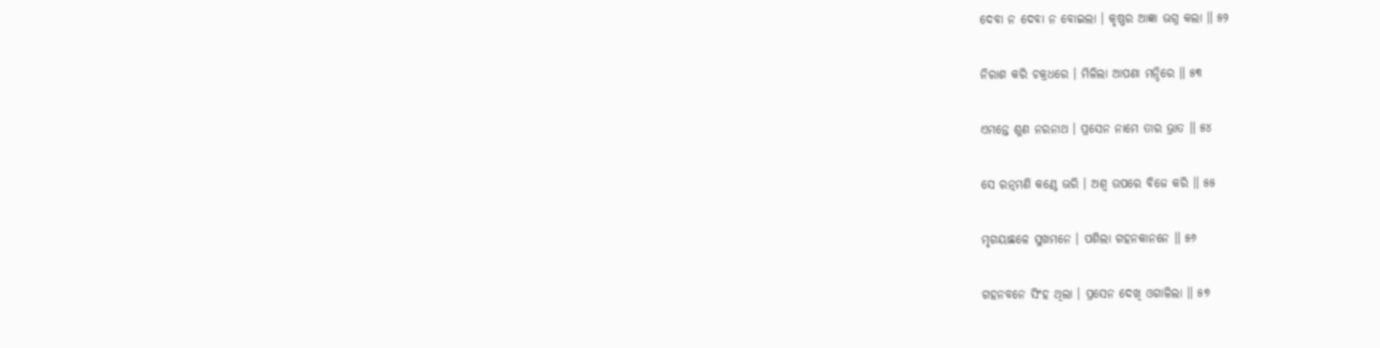ଦେବା ନ ଦେବା ନ ବୋଇଲା । କୃଷ୍ଣର ଆଜ୍ଞା ଭଗ୍ନ କଲା ॥ ୫୨

ନିରାଶ କରି ଚକ୍ରଧରେ । ମିଳିଲା ଆପଣା ମନ୍ଦିରେ ॥ ୫୩

ଏମନ୍ତେ ଶୁଣ ନରନାଥ । ପ୍ରସେନ ନାମେ ତାର ଭ୍ରାତ ॥ ୫୪

ସେ ରତ୍ନମଣି କଣ୍ଠେ ଭରି । ଅଶ୍ୱ ଉପରେ ବିଜେ କରି ॥ ୫୫

ମୃଗୟାଛଳେ ସୁଖମନେ । ପଶିଲା ଗହନକାନନେ ॥ ୫୬

ଗହନବନେ ସିଂହ ଥିଲା । ପ୍ରସେନ ଦେଖି ଓଗାଳିଲା ॥ ୫୭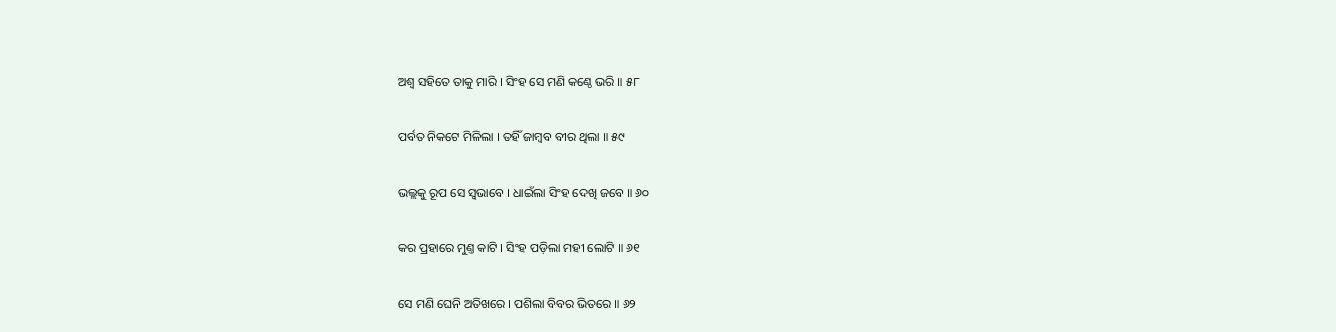ଅଶ୍ୱ ସହିତେ ତାକୁ ମାରି । ସିଂହ ସେ ମଣି କଣ୍ଠେ ଭରି ॥ ୫୮

ପର୍ବତ ନିକଟେ ମିଳିଲା । ତହିଁ ଜାମ୍ବବ ବୀର ଥିଲା ॥ ୫୯

ଭଲ୍ଲକୁ ରୂପ ସେ ସ୍ୱଭାବେ । ଧାଇଁଲା ସିଂହ ଦେଖି ଜବେ ॥ ୬୦

କର ପ୍ରହାରେ ମୁଣ୍ତ କାଟି । ସିଂହ ପଡ଼ିଲା ମହୀ ଲୋଟି ॥ ୬୧

ସେ ମଣି ଘେନି ଅତିଖରେ । ପଶିଲା ବିବର ଭିତରେ ॥ ୬୨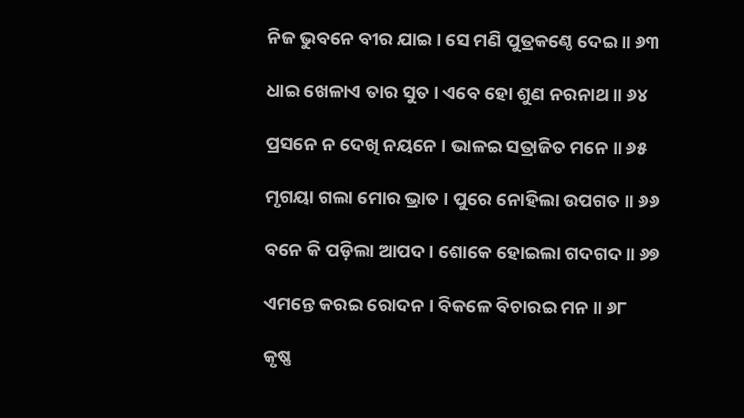ନିଜ ଭୁବନେ ବୀର ଯାଇ । ସେ ମଣି ପୁତ୍ରକଣ୍ଠେ ଦେଇ ॥ ୬୩

ଧାଇ ଖେଳାଏ ତାର ସୁତ । ଏବେ ହୋ ଶୁଣ ନରନାଥ ॥ ୬୪

ପ୍ରସନେ ନ ଦେଖି ନୟନେ । ଭାଳଇ ସତ୍ରାଜିତ ମନେ ॥ ୬୫

ମୃଗୟା ଗଲା ମୋର ଭ୍ରାତ । ପୁରେ ନୋହିଲା ଉପଗତ ॥ ୬୬

ବନେ କି ପଡ଼ିଲା ଆପଦ । ଶୋକେ ହୋଇଲା ଗଦଗଦ ॥ ୬୭

ଏମନ୍ତେ କରଇ ରୋଦନ । ବିକଳେ ବିଚାରଇ ମନ ॥ ୬୮

କୃଷ୍ଣ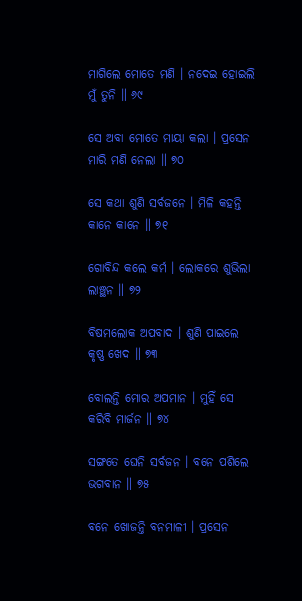ମାଗିଲେ ମୋତେ ମଣି । ନଦେଇ ହୋଇଲି ମୁଁ ତୁନି ॥ ୬୯

ସେ ଅବା ମୋତେ ମାୟା କଲା । ପ୍ରସେନ ମାରି ମଣି ନେଲା ॥ ୭୦

ସେ କଥା ଶୁଣି ସର୍ବଜନେ । ମିଳି କହନ୍ତି କାନେ କାନେ ॥ ୭୧

ଗୋବିନ୍ଦ କଲେ କର୍ମ । ଲୋକରେ ଶୁଭିଲା ଲାଞ୍ଛନ ॥ ୭୨

ବିଷମଲୋକ ଅପବାଦ । ଶୁଣି ପାଇଲେ କୃଷ୍ଣ ଖେଦ ॥ ୭୩

ବୋଲନ୍ତି ମୋର ଅପମାନ । ମୁହିଁ ସେ କରିବି ମାର୍ଜନ ॥ ୭୪

ସଙ୍ଗତେ ଘେନି ସର୍ବଜନ । ବନେ ପଶିଲେ ଭଗବାନ ॥ ୭୫

ବନେ ଖୋଜନ୍ତି ବନମାଳୀ । ପ୍ରସେନ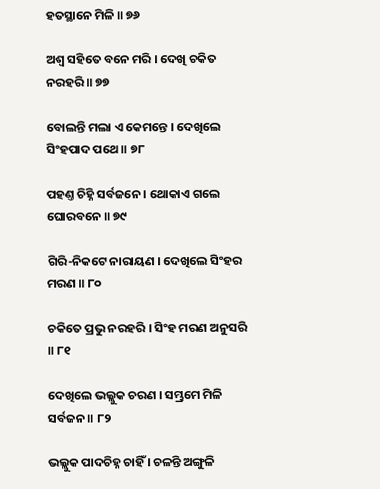ହତସ୍ଥାନେ ମିଳି ॥ ୭୬

ଅଶ୍ୱ ସହିତେ ବନେ ମରି । ଦେଖି ଚକିତ ନରହରି ॥ ୭୭

ବୋଲନ୍ତି ମଲା ଏ କେମନ୍ତେ । ଦେଖିଲେ ସିଂହପାଦ ପଥେ ॥ ୭୮

ପହଣ୍ତ ଚିହ୍ନି ସର୍ବଜନେ । ଥୋକାଏ ଗଲେ ଘୋରବନେ ॥ ୭୯

ଗିରି-ନିକଟେ ନାରାୟଣ । ଦେଖିଲେ ସିଂହର ମରଣ ॥ ୮୦

ଚକିତେ ପ୍ରଭୁ ନରହରି । ସିଂହ ମରଣ ଅନୁସରି ॥ ୮୧

ଦେଖିଲେ ଭଲ୍ଲୁକ ଚରଣ । ସମ୍ଭ୍ରମେ ମିଳି ସର୍ବଜନ ॥ ୮୨

ଭଲ୍ଲୁକ ପାଦଚିହ୍ନ ଚାହିଁ । ଚଳନ୍ତି ଅଙ୍ଗୁଳି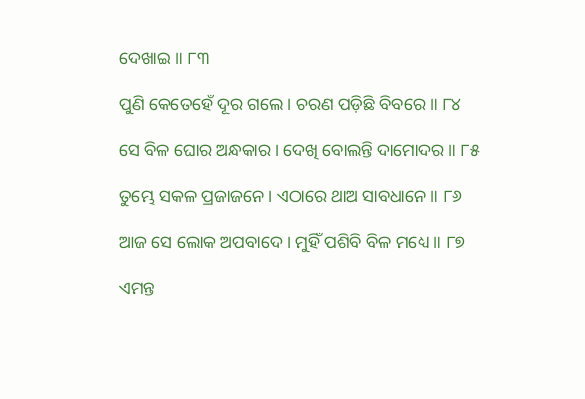ଦେଖାଇ ॥ ୮୩

ପୁଣି କେତେହେଁ ଦୂର ଗଲେ । ଚରଣ ପଡ଼ିଛି ବିବରେ ॥ ୮୪

ସେ ବିଳ ଘୋର ଅନ୍ଧକାର । ଦେଖି ବୋଲନ୍ତି ଦାମୋଦର ॥ ୮୫

ତୁମ୍ଭେ ସକଳ ପ୍ରଜାଜନେ । ଏଠାରେ ଥାଅ ସାବଧାନେ ॥ ୮୬

ଆଜ ସେ ଲୋକ ଅପବାଦେ । ମୁହିଁ ପଶିବି ବିଳ ମଧ୍ୟେ ॥ ୮୭

ଏମନ୍ତ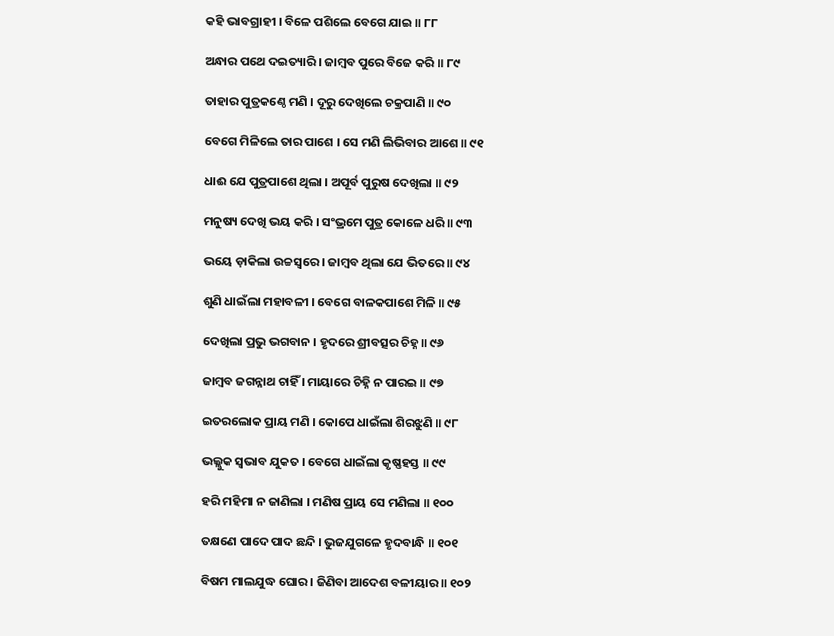କହି ଭାବଗ୍ରାହୀ । ବିଳେ ପଶିଲେ ବେଗେ ଯାଇ ॥ ୮୮

ଅନ୍ଧାର ପଥେ ଦଇତ୍ୟାରି । ଜାମ୍ବବ ପୁରେ ବିଜେ କରି ॥ ୮୯

ତାହାର ପୁତ୍ରକଣ୍ଠେ ମଣି । ଦୂରୁ ଦେଖିଲେ ଚକ୍ରପାଣି ॥ ୯୦

ବେଗେ ମିଳିଲେ ତାର ପାଶେ । ସେ ମଣି ଲିଭିବାର ଆଶେ ॥ ୯୧

ଧାଈ ଯେ ପୁତ୍ରପାଶେ ଥିଲା । ଅପୂର୍ବ ପୁରୁଷ ଦେଖିଲା ॥ ୯୨

ମନୁଷ୍ୟ ଦେଖି ଭୟ କରି । ସଂଭ୍ରମେ ପୁତ୍ର କୋଳେ ଧରି ॥ ୯୩

ଭୟେ ଡ଼ାକିଲା ଉଚ୍ଚସ୍ୱରେ । ଜାମ୍ବବ ଥିଲା ଯେ ଭିତରେ ॥ ୯୪

ଶୁଣି ଧାଇଁଲା ମହାବଳୀ । ବେଗେ ବାଳକପାଶେ ମିଳି ॥ ୯୫

ଦେଖିଲା ପ୍ରଭୁ ଭଗବାନ । ହୃଦରେ ଶ୍ରୀବତ୍ସର ଚିହ୍ନ ॥ ୯୬

ଜାମ୍ବବ ଜଗନ୍ନାଥ ଚାହିଁ । ମାୟାରେ ଚିହ୍ନି ନ ପାରଇ ॥ ୯୭

ଇତରଲୋକ ପ୍ରାୟ ମଣି । କୋପେ ଧାଇଁଲା ଶିରଝୁଣି ॥ ୯୮

ଭଲ୍ଲୁକ ସ୍ୱଭାବ ଯୁକତ । ବେଗେ ଧାଇଁଲା କୃଷ୍ଣହସ୍ତ ॥ ୯୯

ହରି ମହିମା ନ ଜାଣିଲା । ମଣିଷ ପ୍ରାୟ ସେ ମଣିଲା ॥ ୧୦୦

ତକ୍ଷଣେ ପାଦେ ପାଦ ଛନ୍ଦି । ଭୁଜଯୁଗଳେ ହୃଦବାନ୍ଧି ॥ ୧୦୧

ବିଷମ ମାଲଯୁଦ୍ଧ ଘୋର । ଜିଣିବା ଆଦେଶ ବଳୀୟାର ॥ ୧୦୨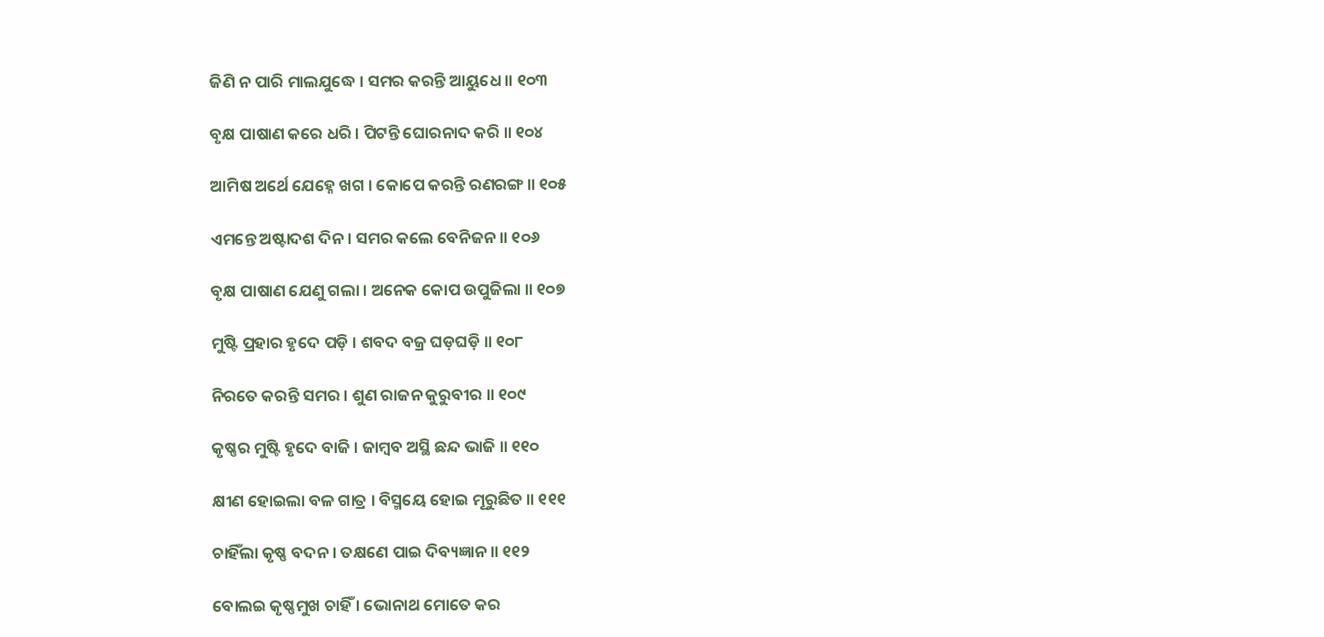ଜିଣି ନ ପାରି ମାଲଯୁଦ୍ଧେ । ସମର କରନ୍ତି ଆୟୁଧେ ॥ ୧୦୩

ବୃକ୍ଷ ପାଷାଣ କରେ ଧରି । ପିଟନ୍ତି ଘୋରନାଦ କରି ॥ ୧୦୪

ଆମିଷ ଅର୍ଥେ ଯେହ୍ନେ ଖଗ । କୋପେ କରନ୍ତି ରଣରଙ୍ଗ ॥ ୧୦୫

ଏମନ୍ତେ ଅଷ୍ଟାଦଶ ଦିନ । ସମର କଲେ ବେନିଜନ ॥ ୧୦୬

ବୃକ୍ଷ ପାଷାଣ ଯେଣୁ ଗଲା । ଅନେକ କୋପ ଉପୁଜିଲା ॥ ୧୦୭

ମୁଷ୍ଟି ପ୍ରହାର ହୃଦେ ପଡ଼ି । ଶବଦ ବଜ୍ର ଘଡ଼ଘଡ଼ି ॥ ୧୦୮

ନିରତେ କରନ୍ତି ସମର । ଶୁଣ ରାଜନ କୁରୁବୀର ॥ ୧୦୯

କୃଷ୍ଣର ମୁଷ୍ଟି ହୃଦେ ବାଜି । ଜାମ୍ବବ ଅସ୍ଥି ଛନ୍ଦ ଭାଜି ॥ ୧୧୦

କ୍ଷୀଣ ହୋଇଲା ବଳ ଗାତ୍ର । ବିସ୍ମୟେ ହୋଇ ମୂରୁଛିତ ॥ ୧୧୧

ଚାହିଁଲା କୃଷ୍ଣ ବଦନ । ତକ୍ଷଣେ ପାଇ ଦିବ୍ୟଜ୍ଞାନ ॥ ୧୧୨

ବୋଲଇ କୃଷ୍ଣମୁଖ ଚାହିଁ । ଭୋନାଥ ମୋତେ କର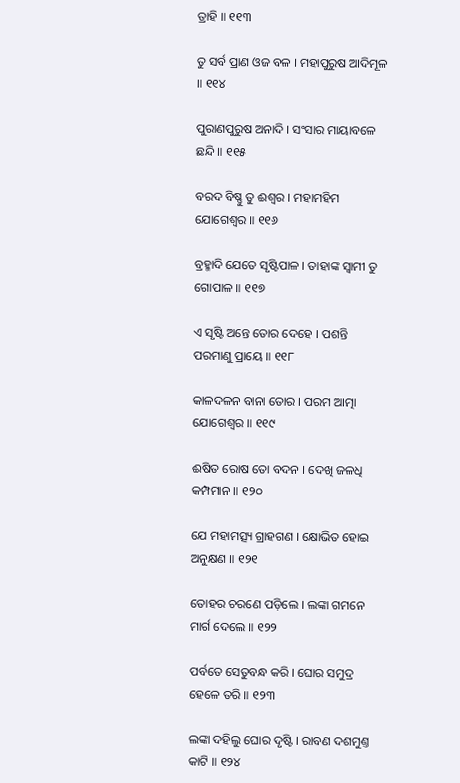ତ୍ରାହି ॥ ୧୧୩

ତୁ ସର୍ବ ପ୍ରାଣ ଓଜ ବଳ । ମହାପୁରୁଷ ଆଦିମୂଳ ॥ ୧୧୪

ପୁରାଣପୁରୁଷ ଅନାଦି । ସଂସାର ମାୟାବଳେ ଛନ୍ଦି ॥ ୧୧୫

ବରଦ ବିଷ୍ଣୁ ତୁ ଈଶ୍ୱର । ମହାମହିମ ଯୋଗେଶ୍ୱର ॥ ୧୧୬

ବ୍ରହ୍ମାଦି ଯେତେ ସୃଷ୍ଟିପାଳ । ତାହାଙ୍କ ସ୍ୱାମୀ ତୁ ଗୋପାଳ ॥ ୧୧୭

ଏ ସୃଷ୍ଟି ଅନ୍ତେ ତୋର ଦେହେ । ପଶନ୍ତି ପରମାଣୁ ପ୍ରାୟେ ॥ ୧୧୮

କାଳଦଳନ ବାନା ତୋର । ପରମ ଆତ୍ମା ଯୋଗେଶ୍ୱର ॥ ୧୧୯

ଈଷିତ ରୋଷ ତୋ ବଦନ । ଦେଖି ଜଳଧି କମ୍ପମାନ ॥ ୧୨୦

ଯେ ମହାମତ୍ସ୍ୟ ଗ୍ରାହଗଣ । କ୍ଷୋଭିତ ହୋଇ ଅନୁକ୍ଷଣ ॥ ୧୨୧

ତୋହର ଚରଣେ ପଡ଼ିଲେ । ଲଙ୍କା ଗମନେ ମାର୍ଗ ଦେଲେ ॥ ୧୨୨

ପର୍ବତେ ସେତୁବନ୍ଧ କରି । ଘୋର ସମୁଦ୍ର ହେଳେ ତରି ॥ ୧୨୩

ଲଙ୍କା ଦହିଲୁ ଘୋର ଦୃଷ୍ଟି । ରାବଣ ଦଶମୁଣ୍ତ କାଟି ॥ ୧୨୪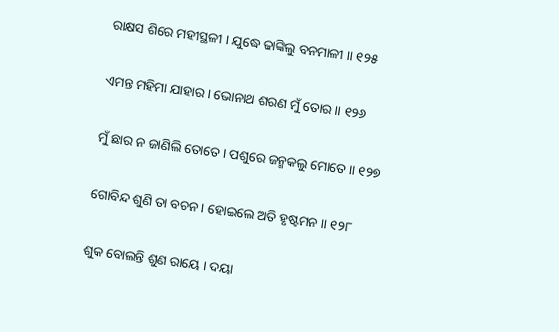ରାକ୍ଷସ ଶିରେ ମହୀସ୍ଥଳୀ । ଯୁଦ୍ଧେ ଢାଙ୍କିଲୁ ବନମାଳୀ ॥ ୧୨୫

ଏମନ୍ତ ମହିମା ଯାହାର । ଭୋନାଥ ଶରଣ ମୁଁ ତୋର ॥ ୧୨୬

ମୁଁ ଛାର ନ ଜାଣିଲି ତୋତେ । ପଶୁରେ ଜନ୍ମକଲୁ ମୋତେ ॥ ୧୨୭

ଗୋବିନ୍ଦ ଶୁଣି ତା ବଚନ । ହୋଇଲେ ଅତି ହୃଷ୍ଟମନ ॥ ୧୨୮

ଶୁକ ବୋଲନ୍ତି ଶୁଣ ରାୟେ । ଦୟା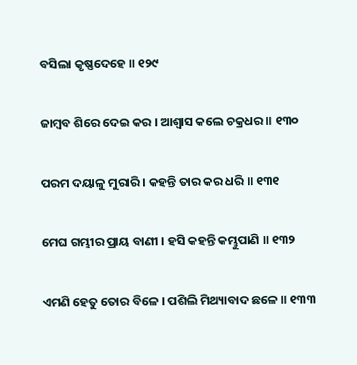ବସିଲା କୃଷ୍ଣଦେହେ ॥ ୧୨୯

ଜାମ୍ବବ ଶିରେ ଦେଇ କର । ଆଶ୍ୱାସ କଲେ ଚକ୍ରଧର ॥ ୧୩୦

ପରମ ଦୟାଳୁ ମୁରାରି । କହନ୍ତି ତାର କର ଧରି ॥ ୧୩୧

ମେଘ ଗମ୍ଭୀର ପ୍ରାୟ ବାଣୀ । ହସି କହନ୍ତି କମ୍ଭୁପାଣି ॥ ୧୩୨

ଏମଣି ହେତୁ ତୋର ବିଳେ । ପଶିଲି ମିଥ୍ୟାବାଦ ଛଳେ ॥ ୧୩୩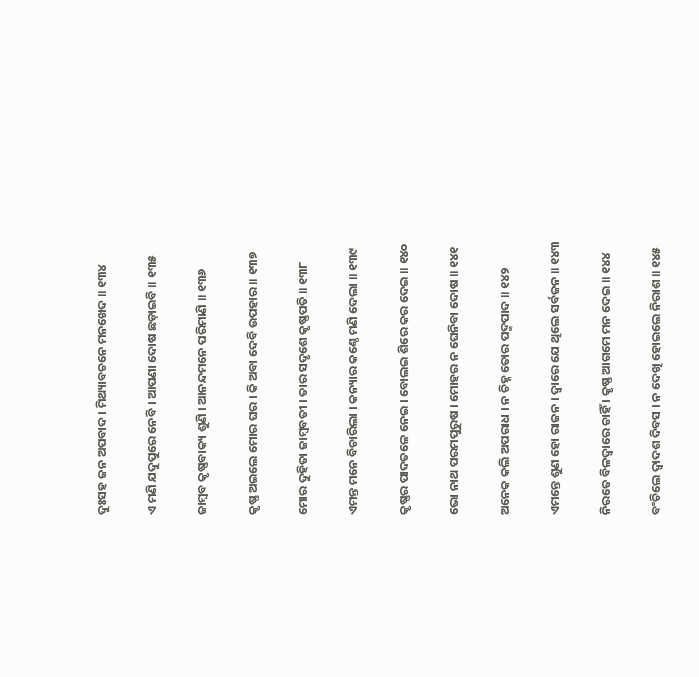ଦୁଃସହ ଜନ ଅପବାଦ । ମିଥ୍ୟାବଚନେ ମନଖେଦ ॥ ୧୩୪

ଏ ମଣି ଯଦୁପୁରେ ନେବି । ଆପଣା ଦୋଷ ଛଡ଼ାଇବି ॥ ୧୩୫

ଜାମ୍ବବ କୃଷ୍ଣବାକ୍ୟ ଶୁଣି । ଆନନ୍ଦମନେ ପରିମାଣି ॥ ୧୩୬

କୃଷ୍ଣ ଅଇଲେ ମୋର ଘର । କି ଅବା ଦେବି ଉପହାର ॥ ୧୩୭

ମୋର ଦୁହିତା ଜାମ୍ବବତୀ । ତାର ସଦୃଶେ କୃଷ୍ଣପତି ॥ ୧୩୮

ଏମନ୍ତ ମନେ ବିଚାରିଲା । କନ୍ୟାର କଣ୍ଠେ ମଣି ଦେଲା ॥ ୧୩୯

କୃଷ୍ଣର ପାଦତଳେ ନେଇ । ବୋଲଇ ଶିରେ କର ଦେଇ ॥ ୧୪୦

ଭୋ ନାଥ ପରମପୁରୁଷ । ମୋହର ନ ଘେନିବା ଦୋଷ ॥ ୧୪୧

ଅନେକ କଲି ଅପରାଧ । ନ ଚିହ୍ନ ତୋର ପଦ୍ମପାଦ ॥ ୧୪୨

ଏମନ୍ତେ ଶୁଣ ହୋ ରାଜନ । ଦ୍ୱାରେ ଯେ ଥିଲେ ସର୍ବଜନ ॥ ୧୪୩

ନିରତେ ବିଳଦ୍ୱାରେ ଚାହିଁ । କୃଷ୍ଣ ଆଗମେ ମନ ଦେଇ ॥ ୧୪୪

ବଂଚିଲେ ଦ୍ୱାଦଶ ଦିବସ । ନ ଦେଖି ହୋଇଲେ ନିରାଶ ॥ ୧୪୫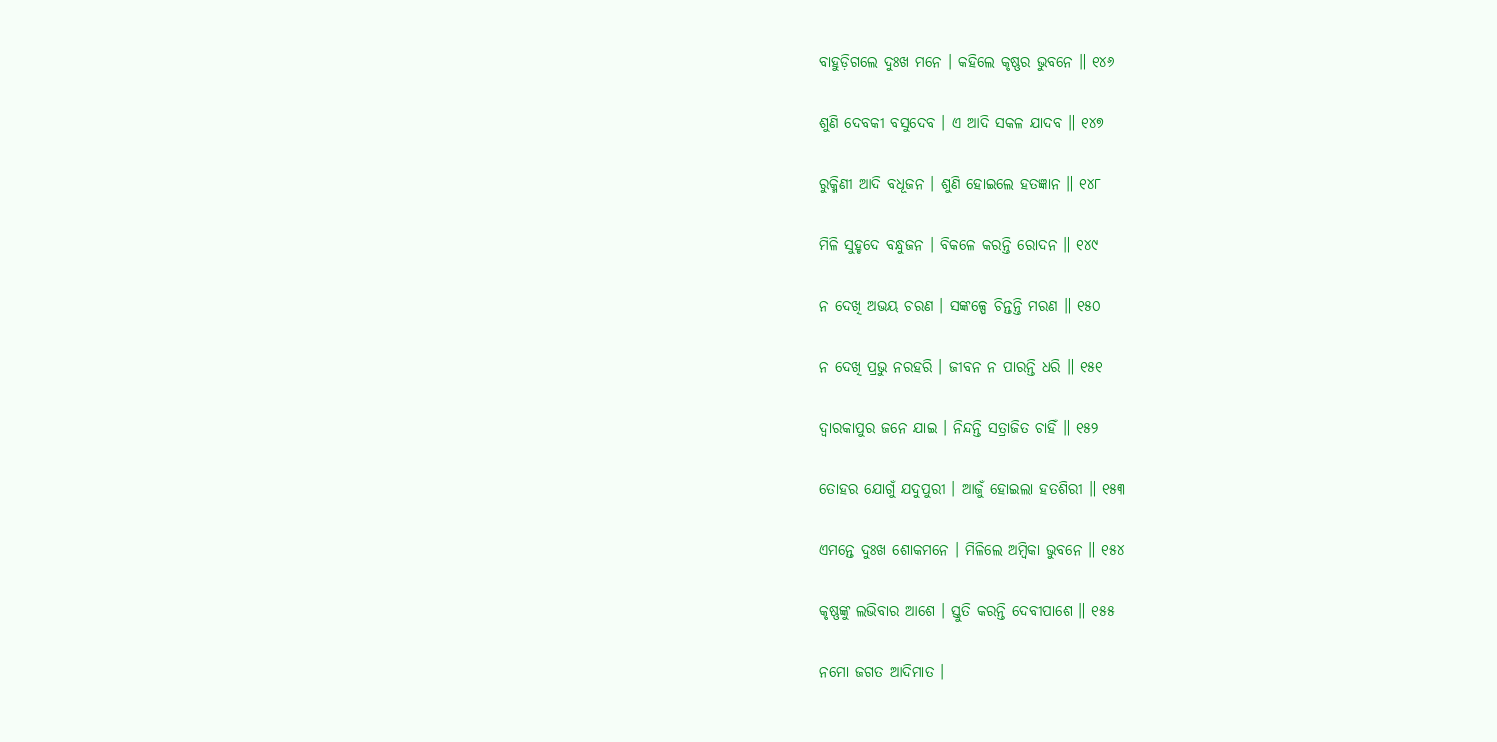ବାହୁଡ଼ିଗଲେ ଦୁଃଖ ମନେ । କହିଲେ କୃଷ୍ଣର ଭୁବନେ ॥ ୧୪୬

ଶୁଣି ଦେବକୀ ବସୁଦେବ । ଏ ଆଦି ସକଳ ଯାଦବ ॥ ୧୪୭

ରୁକ୍ମିଣୀ ଆଦି ବଧୂଜନ । ଶୁଣି ହୋଇଲେ ହତଜ୍ଞାନ ॥ ୧୪୮

ମିଳି ସୁହୃଦେ ବନ୍ଧୁଜନ । ବିକଳେ କରନ୍ତି ରୋଦନ ॥ ୧୪୯

ନ ଦେଖି ଅଭୟ ଚରଣ । ସଙ୍କଳ୍ପେ ଚିନ୍ତନ୍ତି ମରଣ ॥ ୧୫୦

ନ ଦେଖି ପ୍ରଭୁ ନରହରି । ଜୀବନ ନ ପାରନ୍ତି ଧରି ॥ ୧୫୧

ଦ୍ୱାରକାପୁର ଜନେ ଯାଇ । ନିନ୍ଦନ୍ତି ସତ୍ରାଜିତ ଚାହିଁ ॥ ୧୫୨

ତୋହର ଯୋଗୁଁ ଯଦୁପୁରୀ । ଆଜୁଁ ହୋଇଲା ହତଶିରୀ ॥ ୧୫୩

ଏମନ୍ତେ ଦୁଃଖ ଶୋକମନେ । ମିଳିଲେ ଅମ୍ବିକା ଭୁବନେ ॥ ୧୫୪

କୃଷ୍ଣଙ୍କୁ ଲଭିବାର ଆଶେ । ସ୍ତୁତି କରନ୍ତି ଦେବୀପାଶେ ॥ ୧୫୫

ନମୋ ଜଗତ ଆଦିମାତ ।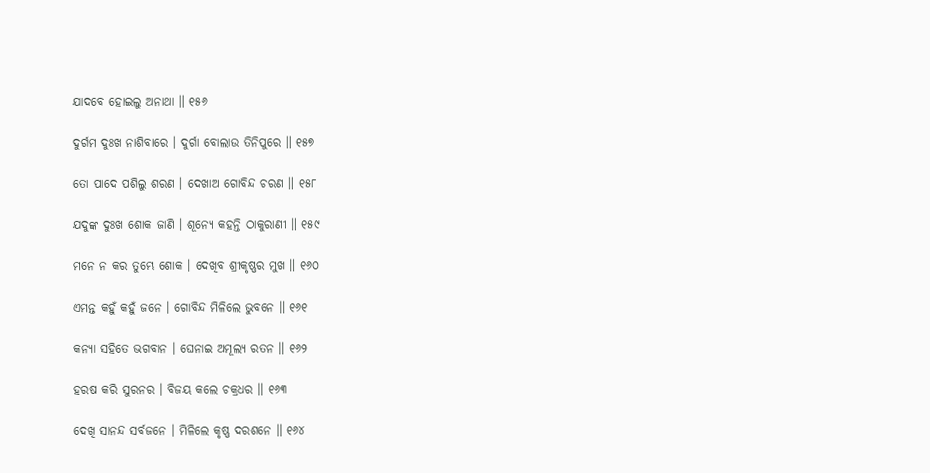ଯାଦବେ ହୋଇଲୁ ଅନାଥା ॥ ୧୫୬

ଦୁର୍ଗମ ଦୁଃଖ ନାଶିବାରେ । ଦୁର୍ଗା ବୋଲାଉ ତିନିପୁରେ ॥ ୧୫୭

ତୋ ପାଦେ ପଶିଲୁ ଶରଣ । ଦେଖାଅ ଗୋବିନ୍ଦ ଚରଣ ॥ ୧୫୮

ଯଦୁଙ୍କ ଦୁଃଖ ଶୋକ ଜାଣି । ଶୂନ୍ୟେ କହନ୍ତି ଠାକୁରାଣୀ ॥ ୧୫୯

ମନେ ନ କର ତୁମ୍ଭେ ଶୋକ । ଦେଖିବ ଶ୍ରୀକୃଷ୍ଣର ମୁଖ ॥ ୧୬୦

ଏମନ୍ତ କହୁଁ କହୁଁ ଜନେ । ଗୋବିନ୍ଦ ମିଳିଲେ ଭୁବନେ ॥ ୧୬୧

କନ୍ୟା ସହିତେ ଭଗବାନ । ଘେନାଇ ଅମୂଲ୍ୟ ରତନ ॥ ୧୬୨

ହରଷ କରି ସୁରନର । ବିଜୟ କଲେ ଚକ୍ରଧର ॥ ୧୬୩

ଦେଖି ସାନନ୍ଦ ସର୍ବଜନେ । ମିଳିଲେ କୃଷ୍ଣ ଦରଶନେ ॥ ୧୬୪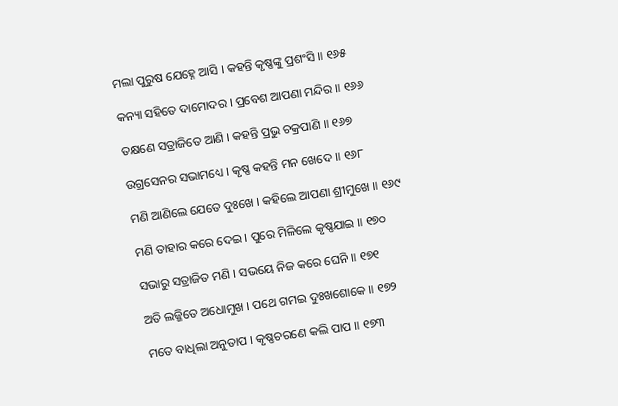ମଲା ପୁରୁଷ ଯେହ୍ନେ ଆସି । କହନ୍ତି କୃଷ୍ଣଙ୍କୁ ପ୍ରଶଂସି ॥ ୧୬୫

କନ୍ୟା ସହିତେ ଦାମୋଦର । ପ୍ରବେଶ ଆପଣା ମନ୍ଦିର ॥ ୧୬୬

ତକ୍ଷଣେ ସତ୍ରାଜିତେ ଆଣି । କହନ୍ତି ପ୍ରଭୁ ଚକ୍ରପାଣି ॥ ୧୬୭

ଉଗ୍ରସେନର ସଭାମଧ୍ୟେ । କୃଷ୍ଣ କହନ୍ତି ମନ ଖେଦେ ॥ ୧୬୮

ମଣି ଆଣିଲେ ଯେତେ ଦୁଃଖେ । କହିଲେ ଆପଣା ଶ୍ରୀମୁଖେ ॥ ୧୬୯

ମଣି ତାହାର କରେ ଦେଇ । ପୁରେ ମିଳିଲେ କୃଷ୍ଣଯାଇ ॥ ୧୭୦

ସଭାରୁ ସତ୍ରାଜିତ ମଣି । ସଭୟେ ନିଜ କରେ ଘେନି ॥ ୧୭୧

ଅତି ଲଜ୍ଜିତେ ଅଧୋମୁଖ । ପଥେ ଗମଇ ଦୁଃଖଶୋକେ ॥ ୧୭୨

ମତେ ବାଧିଲା ଅନୁତାପ । କୃଷ୍ଣଚରଣେ କଲି ପାପ ॥ ୧୭୩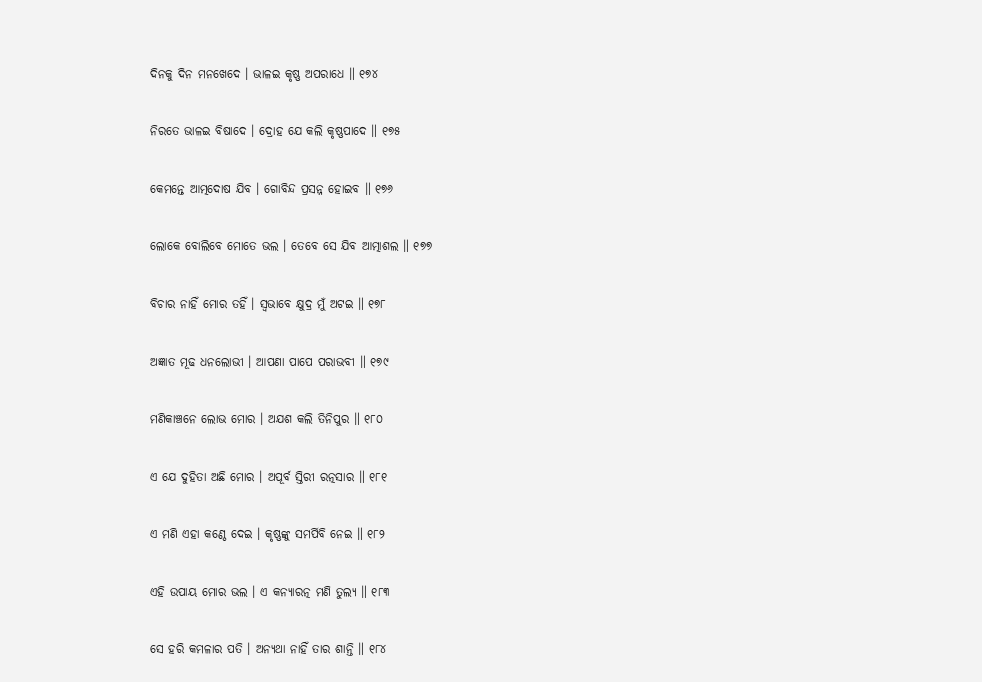ଦିନକୁ ଦିନ ମନଖେଦେ । ଭାଳଇ କୃଷ୍ଣ ଅପରାଧେ ॥ ୧୭୪

ନିରତେ ଭାଳଇ ବିଷାଦେ । ଦ୍ରୋହ ଯେ କଲି କୃଷ୍ଣପାଦେ ॥ ୧୭୫

କେମନ୍ତେ ଆତ୍ମଦୋଷ ଯିବ । ଗୋବିନ୍ଦ ପ୍ରସନ୍ନ ହୋଇବ ॥ ୧୭୬

ଲୋକେ ବୋଲିବେ ମୋତେ ଭଲ । ତେବେ ସେ ଯିବ ଆତ୍ମାଶଲ ॥ ୧୭୭

ବିଚାର ନାହିଁ ମୋର ତହିଁ । ସ୍ୱଭାବେ କ୍ଷୁଦ୍ର ମୁଁ ଅଟଇ ॥ ୧୭୮

ଅଜ୍ଞାତ ମୂଢ ଧନଲୋଭୀ । ଆପଣା ପାପେ ପରାଭବୀ ॥ ୧୭୯

ମଣିକାଞ୍ଚନେ ଲୋଭ ମୋର । ଅଯଶ କଲି ତିନିପୁର ॥ ୧୮୦

ଏ ଯେ ଦୁହିତା ଅଛି ମୋର । ଅପୂର୍ବ ସ୍ତିରୀ ରତ୍ନସାର ॥ ୧୮୧

ଏ ମଣି ଏହା କଣ୍ଠେ ଦେଇ । କୃଷ୍ଣଙ୍କୁ ସମର୍ପିବି ନେଇ ॥ ୧୮୨

ଏହି ଉପାୟ ମୋର ଭଲ । ଏ କନ୍ୟାରତ୍ନ ମଣି ତୁଲ୍ୟ ॥ ୧୮୩

ସେ ହରି କମଳାର ପତି । ଅନ୍ୟଥା ନାହିଁ ତାର ଶାନ୍ତି ॥ ୧୮୪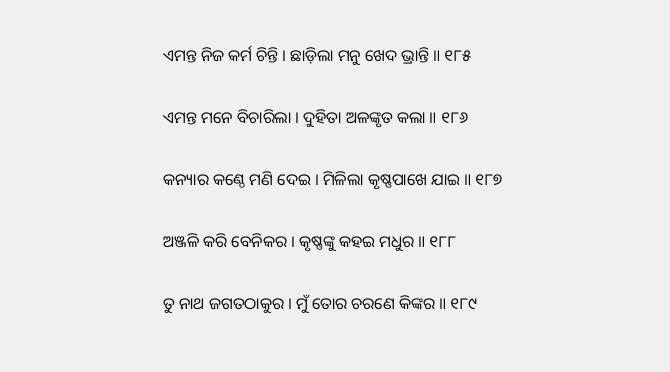ଏମନ୍ତ ନିଜ କର୍ମ ଚିନ୍ତି । ଛାଡ଼ିଲା ମନୁ ଖେଦ ଭ୍ରାନ୍ତି ॥ ୧୮୫

ଏମନ୍ତ ମନେ ବିଚାରିଲା । ଦୁହିତା ଅଳଙ୍କୃତ କଲା ॥ ୧୮୬

କନ୍ୟାର କଣ୍ଠେ ମଣି ଦେଇ । ମିଳିଲା କୃଷ୍ଣପାଖେ ଯାଇ ॥ ୧୮୭

ଅଞ୍ଜଳି କରି ବେନିକର । କୃଷ୍ଣଙ୍କୁ କହଇ ମଧୁର ॥ ୧୮୮

ତୁ ନାଥ ଜଗତଠାକୁର । ମୁଁ ତୋର ଚରଣେ କିଙ୍କର ॥ ୧୮୯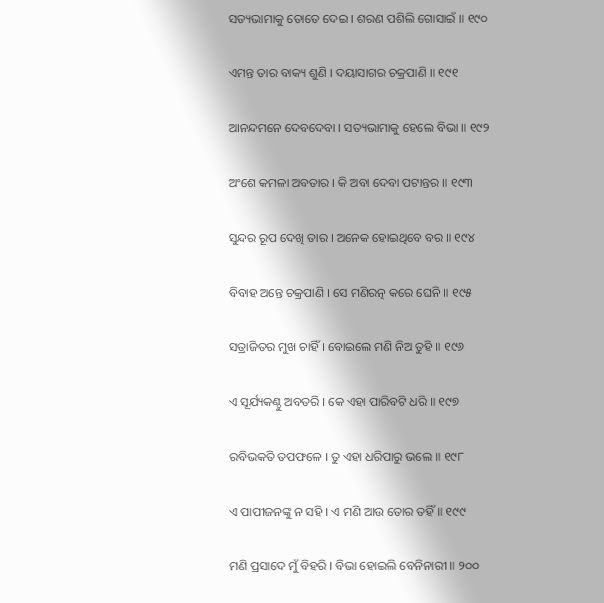ସତ୍ୟଭାମାକୁ ତୋତେ ଦେଇ । ଶରଣ ପଶିଲି ଗୋସାଇଁ ॥ ୧୯୦

ଏମନ୍ତ ତାର ବାକ୍ୟ ଶୁଣି । ଦୟାସାଗର ଚକ୍ରପାଣି ॥ ୧୯୧

ଆନନ୍ଦମନେ ଦେବଦେବା । ସତ୍ୟଭାମାକୁ ହେଲେ ବିଭା ॥ ୧୯୨

ଅଂଶେ କମଳା ଅବତାର । କି ଅବା ଦେବା ପଟାନ୍ତର ॥ ୧୯୩

ସୁନ୍ଦର ରୂପ ଦେଖି ତାର । ଅନେକ ହୋଇଥିବେ ବର ॥ ୧୯୪

ବିବାହ ଅନ୍ତେ ଚକ୍ରପାଣି । ସେ ମଣିରତ୍ନ କରେ ଘେନି ॥ ୧୯୫

ସତ୍ରାଜିତର ମୁଖ ଚାହିଁ । ବୋଇଲେ ମଣି ନିଅ ତୁହି ॥ ୧୯୬

ଏ ସୂର୍ଯ୍ୟକଣ୍ଠୁ ଅବତରି । କେ ଏହା ପାରିବଟି ଧରି ॥ ୧୯୭

ରବିଭକତି ତପଫଳେ । ତୁ ଏହା ଧରିପାରୁ ଭଲେ ॥ ୧୯୮

ଏ ପାପୀଜନଙ୍କୁ ନ ସହି । ଏ ମଣି ଆଉ ତୋର ତହିଁ ॥ ୧୯୯

ମଣି ପ୍ରସାଦେ ମୁଁ ବିହରି । ବିଭା ହୋଇଲି ବେନିନାରୀ ॥ ୨୦୦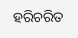ହରିଚରିତ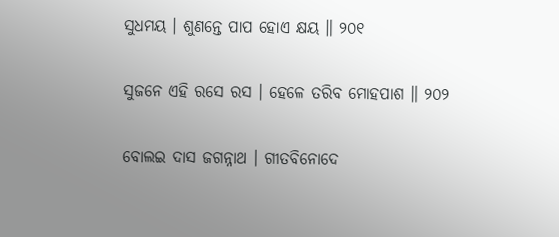ସୁଧମୟ । ଶୁଣନ୍ତେ ପାପ ହୋଏ କ୍ଷୟ ॥ ୨୦୧

ସୁଜନେ ଏହି ରସେ ରସ । ହେଳେ ତରିବ ମୋହପାଶ ॥ ୨୦୨

ବୋଲଇ ଦାସ ଜଗନ୍ନାଥ । ଗୀତବିନୋଦେ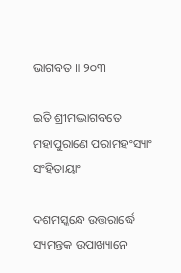ଭାଗବତ ॥ ୨୦୩

ଇତି ଶ୍ରୀମଦ୍ଭାଗବତେ ମହାପୁରାଣେ ପରାମହଂସ୍ୟାଂ ସଂହିତାୟାଂ

ଦଶମସ୍କନ୍ଧେ ଉତ୍ତରାର୍ଦ୍ଧେ ସ୍ୟମନ୍ତକ ଉପାଖ୍ୟାନେ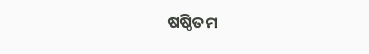ଷଷ୍ଠିତମ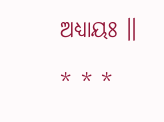ଅଧ୍ୟାୟଃ ॥

* * *